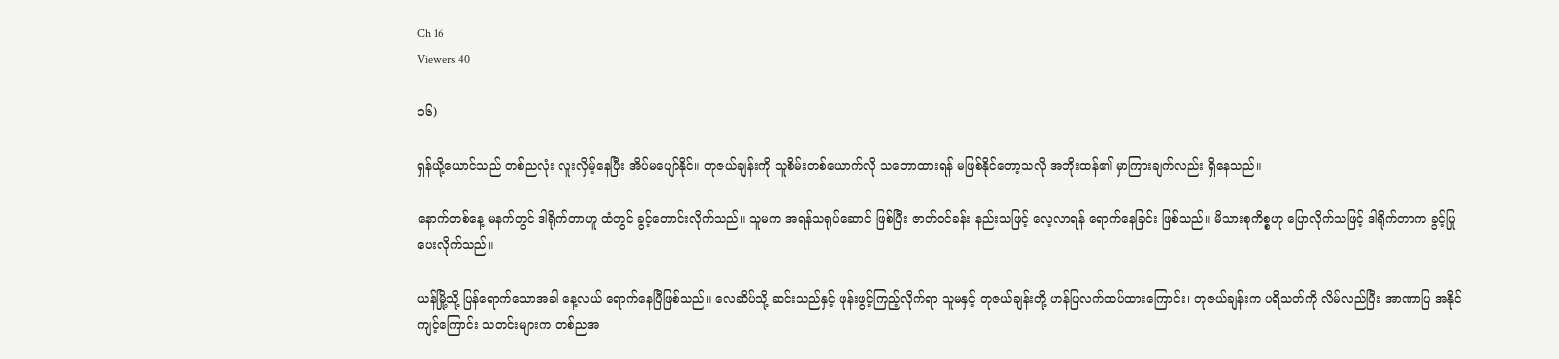Ch 16
Viewers 40

၁၆)

ရှန်ယို့ယောင်သည် တစ်ညလုံး လူးလှိမ့်နေပြီး အိပ်မပျော်နိုင်။ တုဇယ်ချန်းကို သူစိမ်းတစ်ယောက်လို သဘောထားရန် မဖြစ်နိုင်တော့သလို အဘိုးထန်၏ မှာကြားချက်လည်း ရှိနေသည်။

နောက်တစ်နေ့ မနက်တွင် ဒါရိုက်တာဟူ ထံတွင် ခွင့်တောင်းလိုက်သည်။ သူမက အရန်သရုပ်ဆောင် ဖြစ်ပြီး ဇာတ်ဝင်ခန်း နည်းသဖြင့် လေ့လာရန် ရောက်နေခြင်း ဖြစ်သည်။ မိသားစုကိစ္စဟု ပြောလိုက်သဖြင့် ဒါရိုက်တာက ခွင့်ပြုပေးလိုက်သည်။

ယန်မြို့သို့ ပြန်ရောက်သောအခါ နေ့လယ် ရောက်နေပြီဖြစ်သည်။ လေဆိပ်သို့ ဆင်းသည်နှင့် ဖုန်းဖွင့်ကြည့်လိုက်ရာ သူမနှင့် တုဇယ်ချန်းတို့ ဟန်ပြလက်ထပ်ထားကြောင်း၊ တုဇယ်ချန်းက ပရိသတ်ကို လိမ်လည်ပြီး အာဏာပြ အနိုင်ကျင့်ကြောင်း သတင်းများက တစ်ညအ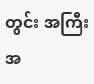တွင်း အကြီးအ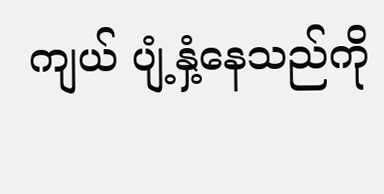ကျယ် ပျံ့နှံ့နေသည်ကို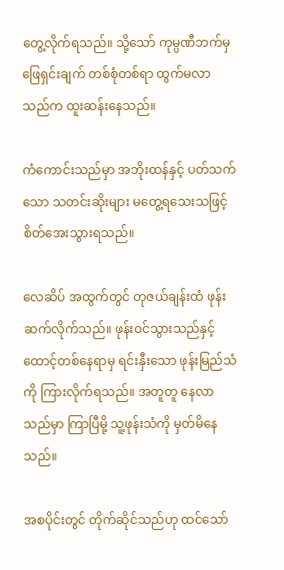တွေ့လိုက်ရသည်။ သို့သော် ကုမ္ပဏီဘက်မှ ဖြေရှင်းချက် တစ်စုံတစ်ရာ ထွက်မလာသည်က ထူးဆန်းနေသည်။

ကံကောင်းသည်မှာ အဘိုးထန်နှင့် ပတ်သက်သော သတင်းဆိုးများ မတွေ့ရသေးသဖြင့် စိတ်အေးသွားရသည်။

လေဆိပ် အထွက်တွင် တုဇယ်ချန်းထံ ဖုန်းဆက်လိုက်သည်။ ဖုန်းဝင်သွားသည်နှင့် ထောင့်တစ်နေရာမှ ရင်းနှီးသော ဖုန်းမြည်သံကို ကြားလိုက်ရသည်။ အတူတူ နေလာသည်မှာ ကြာပြီမို့ သူ့ဖုန်းသံကို မှတ်မိနေသည်။

အစပိုင်းတွင် တိုက်ဆိုင်သည်ဟု ထင်သော်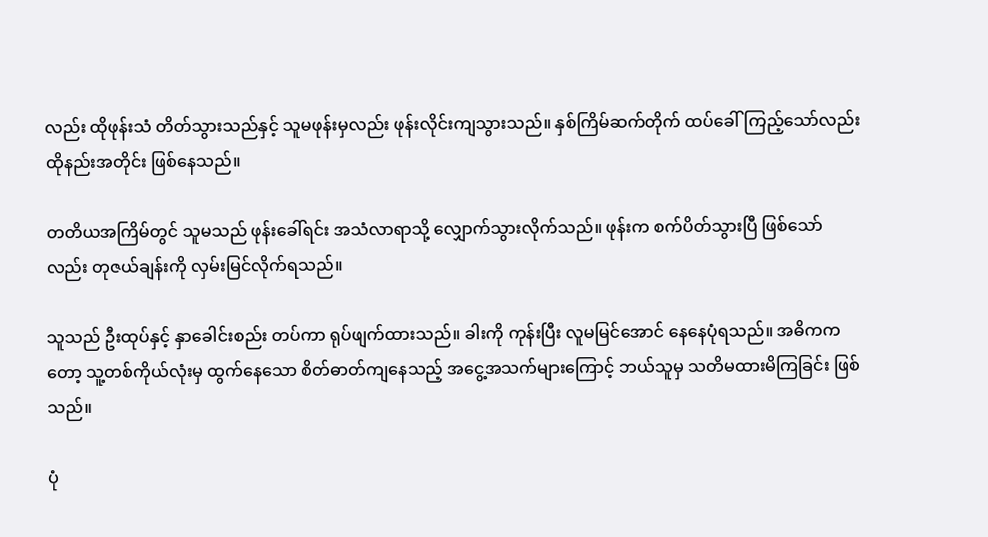လည်း ထိုဖုန်းသံ တိတ်သွားသည်နှင့် သူမဖုန်းမှလည်း ဖုန်းလိုင်းကျသွားသည်။ နှစ်ကြိမ်ဆက်တိုက် ထပ်ခေါ်ကြည့်သော်လည်း ထိုနည်းအတိုင်း ဖြစ်နေသည်။

တတိယအကြိမ်တွင် သူမသည် ဖုန်းခေါ်ရင်း အသံလာရာသို့ လျှောက်သွားလိုက်သည်။ ဖုန်းက စက်ပိတ်သွားပြီ ဖြစ်သော်လည်း တုဇယ်ချန်းကို လှမ်းမြင်လိုက်ရသည်။

သူသည် ဦးထုပ်နှင့် နှာခေါင်းစည်း တပ်ကာ ရုပ်ဖျက်ထားသည်။ ခါးကို ကုန်းပြီး လူမမြင်အောင် နေနေပုံရသည်။ အဓိကကတော့ သူ့တစ်ကိုယ်လုံးမှ ထွက်နေသော စိတ်ဓာတ်ကျနေသည့် အငွေ့အသက်များကြောင့် ဘယ်သူမှ သတိမထားမိကြခြင်း ဖြစ်သည်။

ပုံ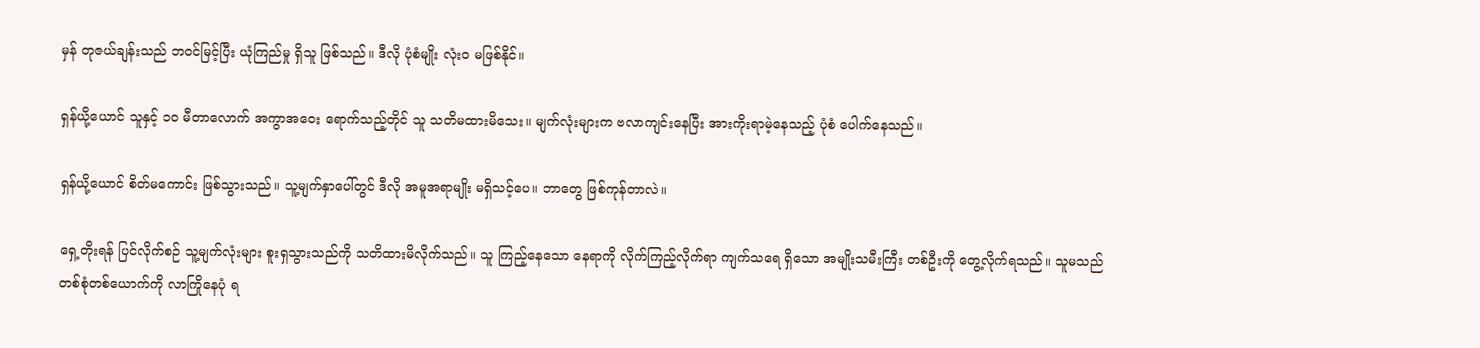မှန် တုဇယ်ချန်းသည် ဘဝင်မြင့်ပြီး ယုံကြည်မှု ရှိသူ ဖြစ်သည်။ ဒီလို ပုံစံမျိုး လုံးဝ မဖြစ်နိုင်။

ရှန်ယို့ယောင် သူနှင့် ၁၀ မီတာလောက် အကွာအဝေး ရောက်သည့်တိုင် သူ သတိမထားမိသေး။ မျက်လုံးများက ဗလာကျင်းနေပြီး အားကိုးရာမဲ့နေသည့် ပုံစံ ပေါက်နေသည်။

ရှန်ယို့ယောင် စိတ်မကောင်း ဖြစ်သွားသည်။ သူ့မျက်နှာပေါ်တွင် ဒီလို အမူအရာမျိုး မရှိသင့်ပေ။ ဘာတွေ ဖြစ်ကုန်တာလဲ။

ရှေ့တိုးရန် ပြင်လိုက်စဉ် သူ့မျက်လုံးများ စူးရှသွားသည်ကို သတိထားမိလိုက်သည်။ သူ ကြည့်နေသော နေရာကို လိုက်ကြည့်လိုက်ရာ ကျက်သရေ ရှိသော အမျိုးသမီးကြီး တစ်ဦးကို တွေ့လိုက်ရသည်။ သူမသည် တစ်စုံတစ်ယောက်ကို လာကြိုနေပုံ ရ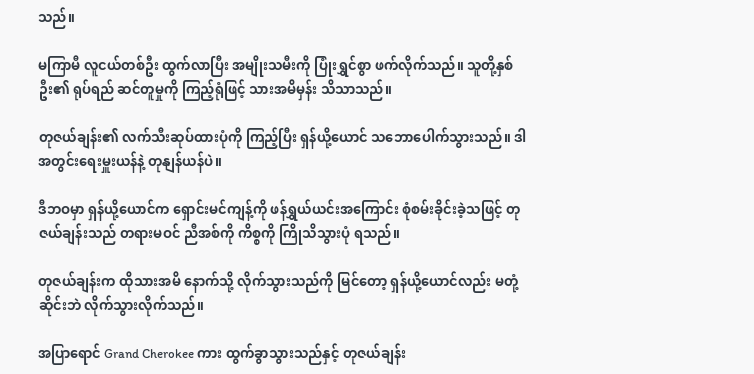သည်။

မကြာမီ လူငယ်တစ်ဦး ထွက်လာပြီး အမျိုးသမီးကို ပြုံးရွှင်စွာ ဖက်လိုက်သည်။ သူတို့နှစ်ဦး၏ ရုပ်ရည် ဆင်တူမှုကို ကြည့်ရုံဖြင့် သားအမိမှန်း သိသာသည်။

တုဇယ်ချန်း၏ လက်သီးဆုပ်ထားပုံကို ကြည့်ပြီး ရှန်ယို့ယောင် သဘောပေါက်သွားသည်။ ဒါ အတွင်းရေးမှူးယန်နဲ့ တုနျန်ယန်ပဲ။

ဒီဘဝမှာ ရှန်ယို့ယောင်က ရှောင်းမင်ကျန့်ကို ဖန်ရွှယ်ယင်းအကြောင်း စုံစမ်းခိုင်းခဲ့သဖြင့် တုဇယ်ချန်းသည် တရားမဝင် ညီအစ်ကို ကိစ္စကို ကြိုသိသွားပုံ ရသည်။

တုဇယ်ချန်းက ထိုသားအမိ နောက်သို့ လိုက်သွားသည်ကို မြင်တော့ ရှန်ယို့ယောင်လည်း မတုံ့ဆိုင်းဘဲ လိုက်သွားလိုက်သည်။

အပြာရောင် Grand Cherokee ကား ထွက်ခွာသွားသည်နှင့် တုဇယ်ချန်း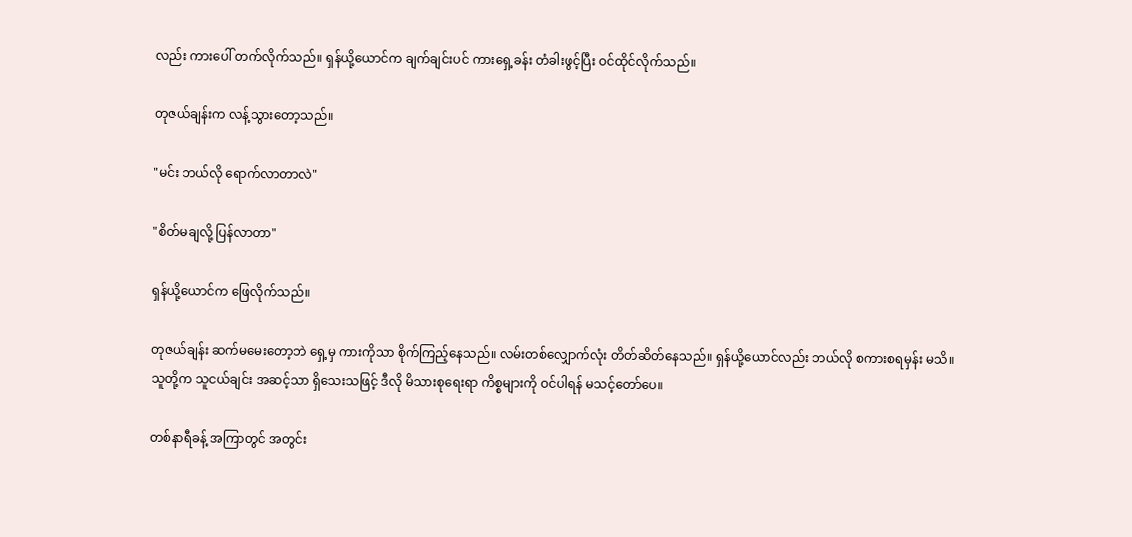လည်း ကားပေါ် တက်လိုက်သည်။ ရှန်ယို့ယောင်က ချက်ချင်းပင် ကားရှေ့ခန်း တံခါးဖွင့်ပြီး ဝင်ထိုင်လိုက်သည်။

တုဇယ်ချန်းက လန့်သွားတော့သည်။

"မင်း ဘယ်လို ရောက်လာတာလဲ"

"စိတ်မချလို့ ပြန်လာတာ"

ရှန်ယို့ယောင်က ဖြေလိုက်သည်။

တုဇယ်ချန်း ဆက်မမေးတော့ဘဲ ရှေ့မှ ကားကိုသာ စိုက်ကြည့်နေသည်။ လမ်းတစ်လျှောက်လုံး တိတ်ဆိတ်နေသည်။ ရှန်ယို့ယောင်လည်း ဘယ်လို စကားစရမှန်း မသိ။ သူတို့က သူငယ်ချင်း အဆင့်သာ ရှိသေးသဖြင့် ဒီလို မိသားစုရေးရာ ကိစ္စများကို ဝင်ပါရန် မသင့်တော်ပေ။

တစ်နာရီခန့် အကြာတွင် အတွင်း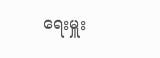ရေးမှူး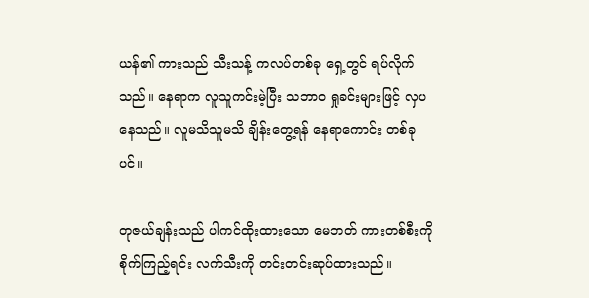ယန်၏ ကားသည် သီးသန့် ကလပ်တစ်ခု ရှေ့တွင် ရပ်လိုက်သည်။ နေရာက လူသူကင်းမဲ့ပြီး သဘာဝ ရှုခင်းများဖြင့် လှပနေသည်။ လူမသိသူမသိ ချိန်းတွေ့ရန် နေရာကောင်း တစ်ခုပင်။

တုဇယ်ချန်းသည် ပါကင်ထိုးထားသော မေဘတ် ကားတစ်စီးကို စိုက်ကြည့်ရင်း လက်သီးကို တင်းတင်းဆုပ်ထားသည်။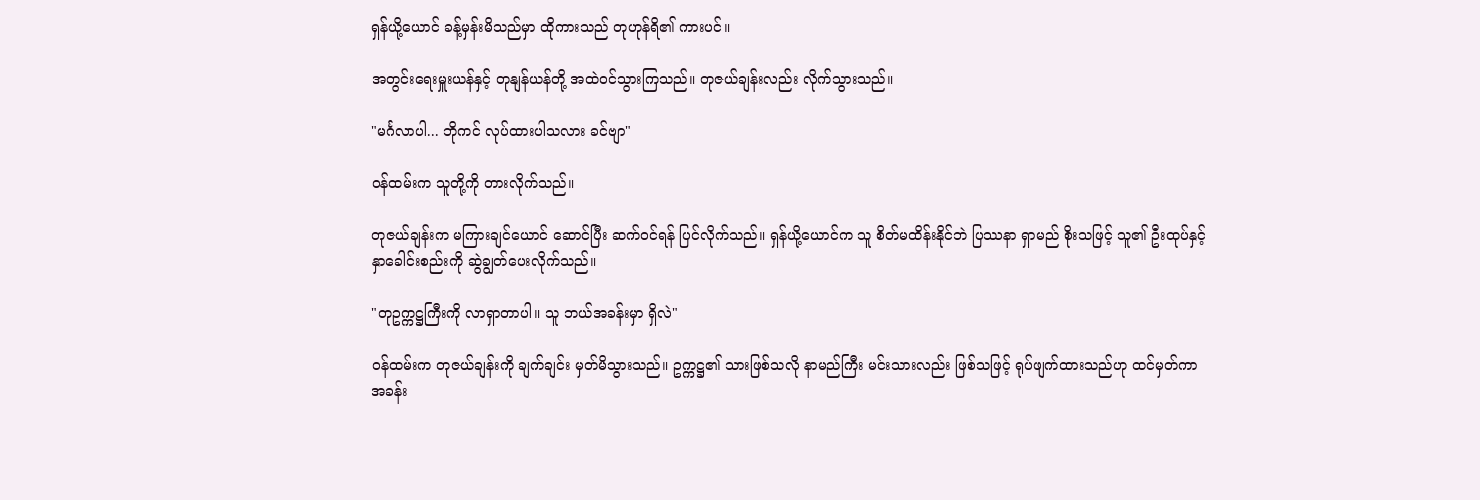ရှန်ယို့ယောင် ခန့်မှန်းမိသည်မှာ ထိုကားသည် တုဟုန်ရိ၏ ကားပင်။

အတွင်းရေးမှူးယန်နှင့် တုနျန်ယန်တို့ အထဲဝင်သွားကြသည်။ တုဇယ်ချန်းလည်း လိုက်သွားသည်။

"မင်္ဂလာပါ... ဘိုကင် လုပ်ထားပါသလား ခင်ဗျာ"

ဝန်ထမ်းက သူတို့ကို တားလိုက်သည်။

တုဇယ်ချန်းက မကြားချင်ယောင် ဆောင်ပြီး ဆက်ဝင်ရန် ပြင်လိုက်သည်။ ရှန်ယို့ယောင်က သူ စိတ်မထိန်းနိုင်ဘဲ ပြဿနာ ရှာမည် စိုးသဖြင့် သူ၏ ဦးထုပ်နှင့် နှာခေါင်းစည်းကို ဆွဲချွတ်ပေးလိုက်သည်။

"တုဥက္ကဋ္ဌကြီးကို လာရှာတာပါ။ သူ ဘယ်အခန်းမှာ ရှိလဲ"

ဝန်ထမ်းက တုဇယ်ချန်းကို ချက်ချင်း မှတ်မိသွားသည်။ ဥက္ကဋ္ဌ၏ သားဖြစ်သလို နာမည်ကြီး မင်းသားလည်း ဖြစ်သဖြင့် ရုပ်ဖျက်ထားသည်ဟု ထင်မှတ်ကာ အခန်း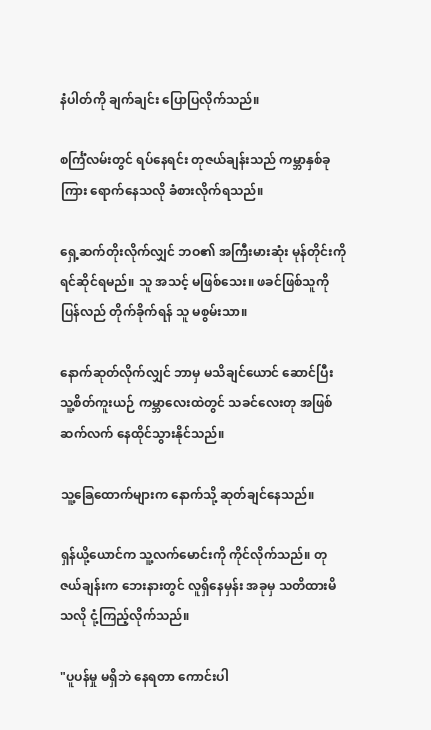နံပါတ်ကို ချက်ချင်း ပြောပြလိုက်သည်။

စင်္ကြံလမ်းတွင် ရပ်နေရင်း တုဇယ်ချန်းသည် ကမ္ဘာနှစ်ခုကြား ရောက်နေသလို ခံစားလိုက်ရသည်။

ရှေ့ဆက်တိုးလိုက်လျှင် ဘဝ၏ အကြီးမားဆုံး မုန်တိုင်းကို ရင်ဆိုင်ရမည်။ သူ အသင့် မဖြစ်သေး။ ဖခင်ဖြစ်သူကို ပြန်လည် တိုက်ခိုက်ရန် သူ မစွမ်းသာ။

နောက်ဆုတ်လိုက်လျှင် ဘာမှ မသိချင်ယောင် ဆောင်ပြီး သူ့စိတ်ကူးယဉ် ကမ္ဘာလေးထဲတွင် သခင်လေးတု အဖြစ် ဆက်လက် နေထိုင်သွားနိုင်သည်။

သူ့ခြေထောက်များက နောက်သို့ ဆုတ်ချင်နေသည်။

ရှန်ယို့ယောင်က သူ့လက်မောင်းကို ကိုင်လိုက်သည်။ တုဇယ်ချန်းက ဘေးနားတွင် လူရှိနေမှန်း အခုမှ သတိထားမိသလို ငုံ့ကြည့်လိုက်သည်။

"ပူပန်မှု မရှိဘဲ နေရတာ ကောင်းပါ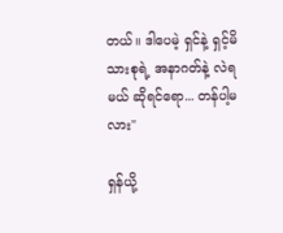တယ်။ ဒါပေမဲ့ ရှင်နဲ့ ရှင့်မိသားစုရဲ့ အနာဂတ်နဲ့ လဲရမယ် ဆိုရင်ရော... တန်ပါ့မလား"

ရှန်ယို့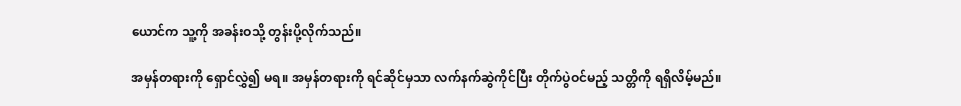ယောင်က သူ့ကို အခန်းဝသို့ တွန်းပို့လိုက်သည်။

အမှန်တရားကို ရှောင်လွှဲ၍ မရ။ အမှန်တရားကို ရင်ဆိုင်မှသာ လက်နက်ဆွဲကိုင်ပြီး တိုက်ပွဲဝင်မည့် သတ္တိကို ရရှိလိမ့်မည်။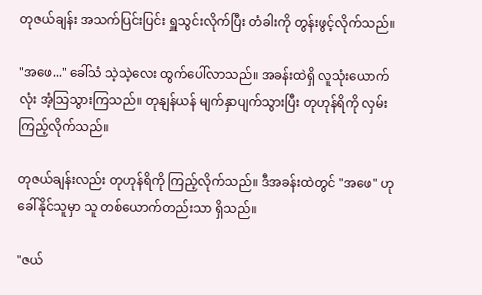တုဇယ်ချန်း အသက်ပြင်းပြင်း ရှူသွင်းလိုက်ပြီး တံခါးကို တွန်းဖွင့်လိုက်သည်။

"အဖေ..." ခေါ်သံ သဲ့သဲ့လေး ထွက်ပေါ်လာသည်။ အခန်းထဲရှိ လူသုံးယောက်လုံး အံ့သြသွားကြသည်။ တုနျန်ယန် မျက်နှာပျက်သွားပြီး တုဟုန်ရိကို လှမ်းကြည့်လိုက်သည်။

တုဇယ်ချန်းလည်း တုဟုန်ရိကို ကြည့်လိုက်သည်။ ဒီအခန်းထဲတွင် "အဖေ" ဟု ခေါ်နိုင်သူမှာ သူ တစ်ယောက်တည်းသာ ရှိသည်။

"ဇယ်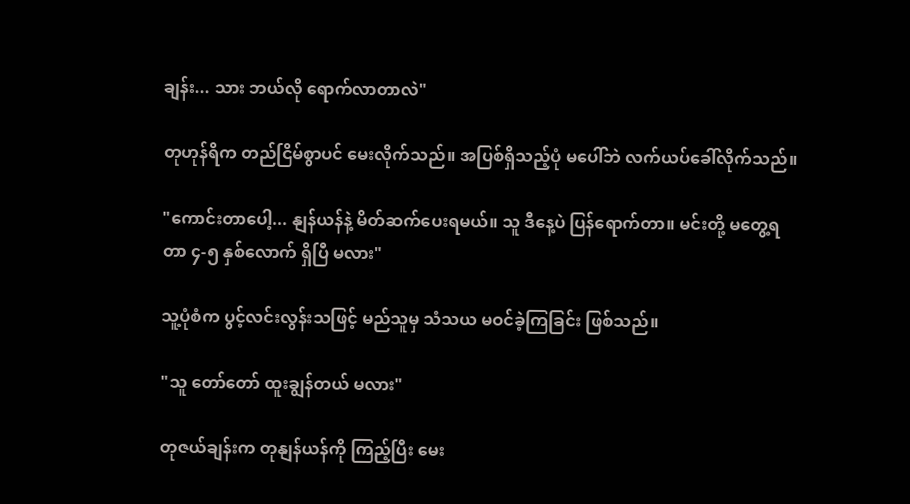ချန်း... သား ဘယ်လို ရောက်လာတာလဲ"

တုဟုန်ရိက တည်ငြိမ်စွာပင် မေးလိုက်သည်။ အပြစ်ရှိသည့်ပုံ မပေါ်ဘဲ လက်ယပ်ခေါ်လိုက်သည်။

"ကောင်းတာပေါ့... နျန်ယန်နဲ့ မိတ်ဆက်ပေးရမယ်။ သူ ဒီနေ့ပဲ ပြန်ရောက်တာ။ မင်းတို့ မတွေ့ရတာ ၄-၅ နှစ်လောက် ရှိပြီ မလား"

သူ့ပုံစံက ပွင့်လင်းလွန်းသဖြင့် မည်သူမှ သံသယ မဝင်ခဲ့ကြခြင်း ဖြစ်သည်။

"သူ တော်တော် ထူးချွန်တယ် မလား"

တုဇယ်ချန်းက တုနျန်ယန်ကို ကြည့်ပြီး မေး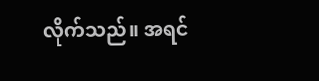လိုက်သည်။ အရင်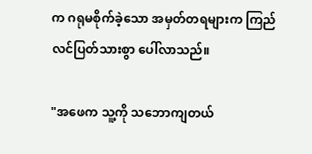က ဂရုမစိုက်ခဲ့သော အမှတ်တရများက ကြည်လင်ပြတ်သားစွာ ပေါ်လာသည်။

"အဖေက သူ့ကို သဘောကျတယ်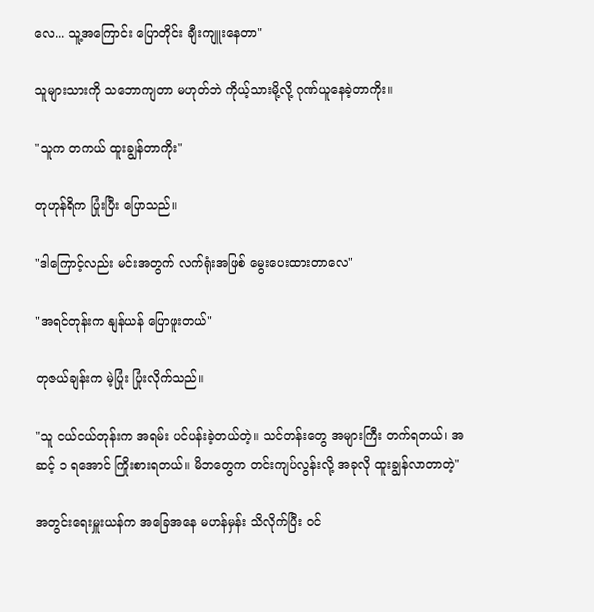လေ... သူ့အကြောင်း ပြောတိုင်း ချီးကျူးနေတာ"

သူများသားကို သဘောကျတာ မဟုတ်ဘဲ ကိုယ့်သားမို့လို့ ဂုဏ်ယူနေခဲ့တာကိုး။

"သူက တကယ် ထူးချွန်တာကိုး"

တုဟုန်ရိက ပြုံးပြီး ပြောသည်။

"ဒါကြောင့်လည်း မင်းအတွက် လက်ရုံးအဖြစ် မွေးပေးထားတာလေ"

"အရင်တုန်းက နျန်ယန် ပြောဖူးတယ်"

တုဇယ်ချန်းက မဲ့ပြုံး ပြုံးလိုက်သည်။

"သူ ငယ်ငယ်တုန်းက အရမ်း ပင်ပန်းခဲ့တယ်တဲ့။ သင်တန်းတွေ အများကြီး တက်ရတယ်၊ အဆင့် ၁ ရအောင် ကြိုးစားရတယ်။ မိဘတွေက တင်းကျပ်လွန်းလို့ အခုလို ထူးချွန်လာတာတဲ့"

အတွင်းရေးမှူးယန်က အခြေအနေ မဟန်မှန်း သိလိုက်ပြီး ဝင်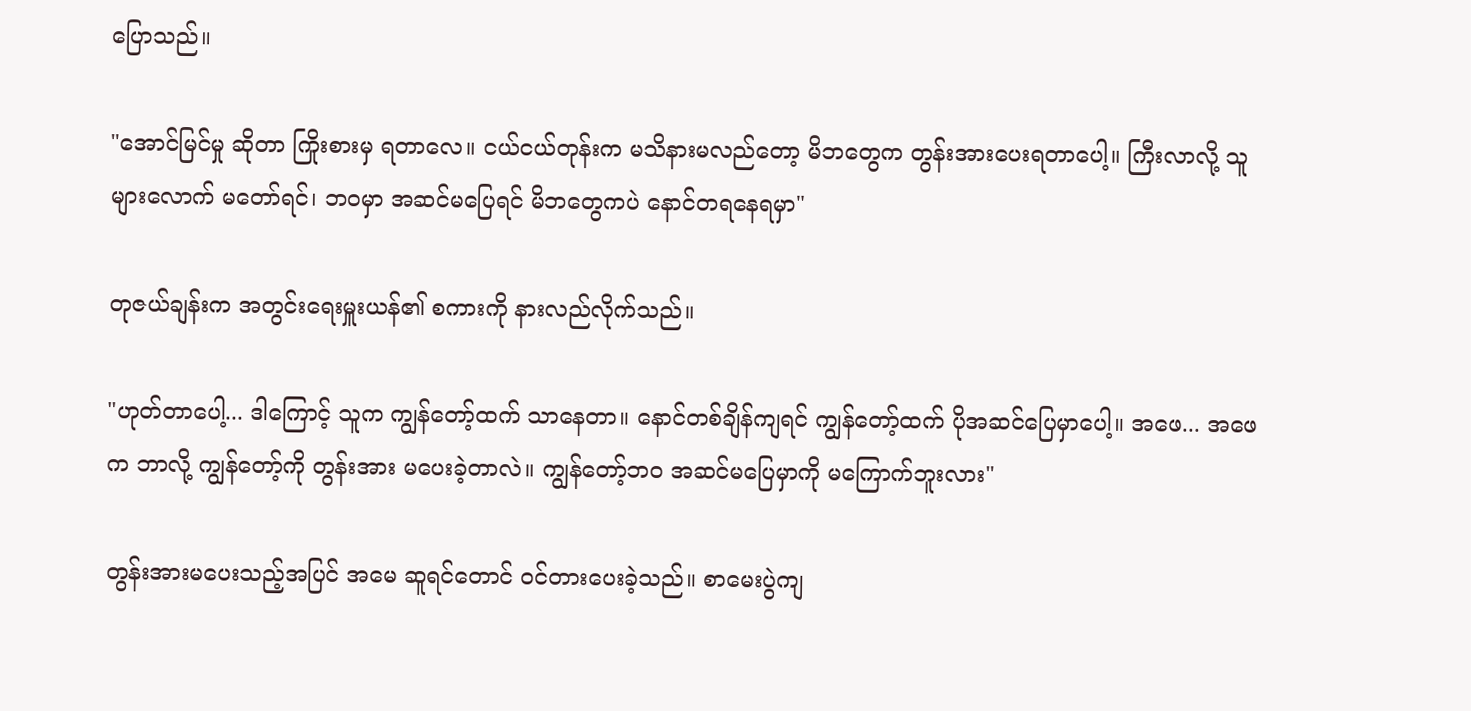ပြောသည်။

"အောင်မြင်မှု ဆိုတာ ကြိုးစားမှ ရတာလေ။ ငယ်ငယ်တုန်းက မသိနားမလည်တော့ မိဘတွေက တွန်းအားပေးရတာပေါ့။ ကြီးလာလို့ သူများလောက် မတော်ရင်၊ ဘဝမှာ အဆင်မပြေရင် မိဘတွေကပဲ နောင်တရနေရမှာ"

တုဇယ်ချန်းက အတွင်းရေးမှူးယန်၏ စကားကို နားလည်လိုက်သည်။

"ဟုတ်တာပေါ့... ဒါကြောင့် သူက ကျွန်တော့်ထက် သာနေတာ။ နောင်တစ်ချိန်ကျရင် ကျွန်တော့်ထက် ပိုအဆင်ပြေမှာပေါ့။ အဖေ... အဖေက ဘာလို့ ကျွန်တော့်ကို တွန်းအား မပေးခဲ့တာလဲ။ ကျွန်တော့်ဘဝ အဆင်မပြေမှာကို မကြောက်ဘူးလား"

တွန်းအားမပေးသည့်အပြင် အမေ ဆူရင်တောင် ဝင်တားပေးခဲ့သည်။ စာမေးပွဲကျ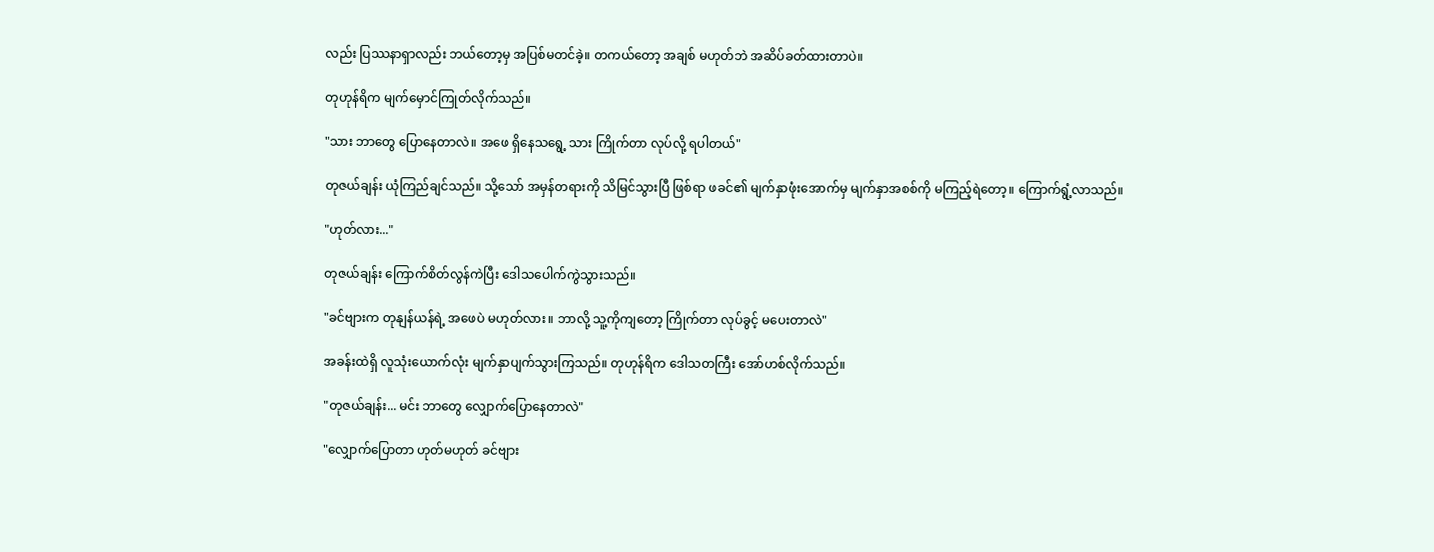လည်း ပြဿနာရှာလည်း ဘယ်တော့မှ အပြစ်မတင်ခဲ့။ တကယ်တော့ အချစ် မဟုတ်ဘဲ အဆိပ်ခတ်ထားတာပဲ။

တုဟုန်ရိက မျက်မှောင်ကြုတ်လိုက်သည်။

"သား ဘာတွေ ပြောနေတာလဲ။ အဖေ ရှိနေသရွေ့ သား ကြိုက်တာ လုပ်လို့ ရပါတယ်"

တုဇယ်ချန်း ယုံကြည်ချင်သည်။ သို့သော် အမှန်တရားကို သိမြင်သွားပြီ ဖြစ်ရာ ဖခင်၏ မျက်နှာဖုံးအောက်မှ မျက်နှာအစစ်ကို မကြည့်ရဲတော့။ ကြောက်ရွံ့လာသည်။

"ဟုတ်လား..."

တုဇယ်ချန်း ကြောက်စိတ်လွန်ကဲပြီး ဒေါသပေါက်ကွဲသွားသည်။

"ခင်ဗျားက တုနျန်ယန်ရဲ့ အဖေပဲ မဟုတ်လား။ ဘာလို့ သူ့ကိုကျတော့ ကြိုက်တာ လုပ်ခွင့် မပေးတာလဲ"

အခန်းထဲရှိ လူသုံးယောက်လုံး မျက်နှာပျက်သွားကြသည်။ တုဟုန်ရိက ဒေါသတကြီး အော်ဟစ်လိုက်သည်။

"တုဇယ်ချန်း... မင်း ဘာတွေ လျှောက်ပြောနေတာလဲ"

"လျှောက်ပြောတာ ဟုတ်မဟုတ် ခင်ဗျား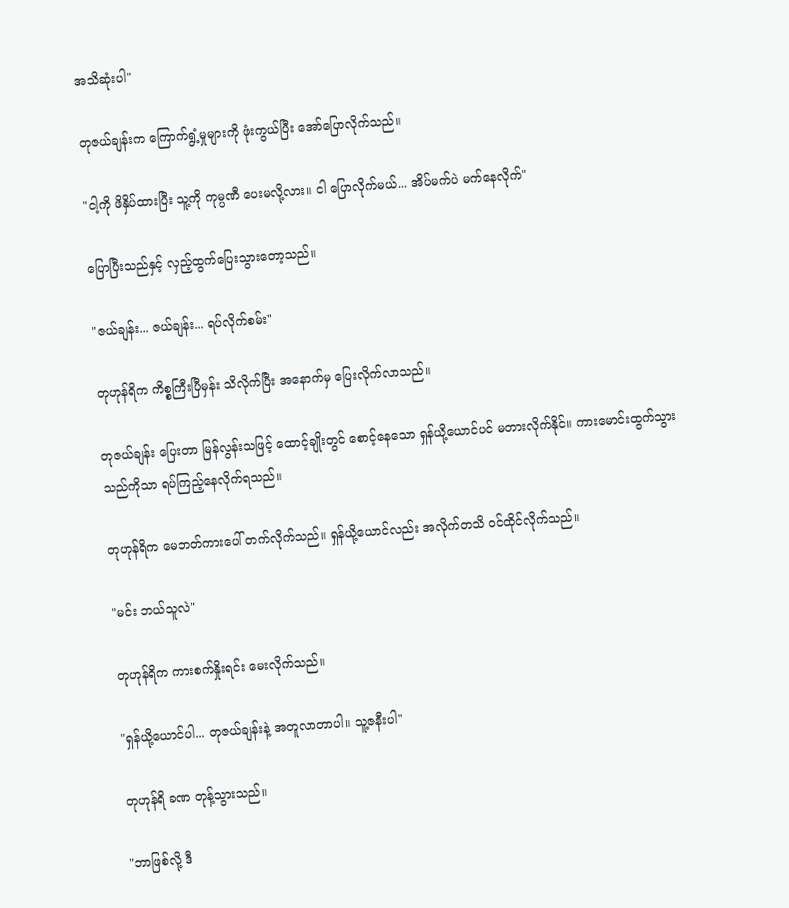အသိဆုံးပါ"

တုဇယ်ချန်းက ကြောက်ရွံ့မှုများကို ဖုံးကွယ်ပြီး အော်ပြောလိုက်သည်။

"ငါ့ကို ဖိနှိပ်ထားပြီး သူ့ကို ကုမ္ပဏီ ပေးမလို့လား။ ငါ ပြောလိုက်မယ်... အိပ်မက်ပဲ မက်နေလိုက်"

ပြောပြီးသည်နှင့် လှည့်ထွက်ပြေးသွားတော့သည်။

"ဇယ်ချန်း... ဇယ်ချန်း... ရပ်လိုက်စမ်း"

တုဟုန်ရိက ကိစ္စကြီးပြီမှန်း သိလိုက်ပြီး အနောက်မှ ပြေးလိုက်လာသည်။

တုဇယ်ချန်း ပြေးတာ မြန်လွန်းသဖြင့် ထောင့်ချိုးတွင် စောင့်နေသော ရှန်ယို့ယောင်ပင် မတားလိုက်နိုင်။ ကားမောင်းထွက်သွားသည်ကိုသာ ရပ်ကြည့်နေလိုက်ရသည်။

တုဟုန်ရိက မေဘတ်ကားပေါ် တက်လိုက်သည်။ ရှန်ယို့ယောင်လည်း အလိုက်တသိ ဝင်ထိုင်လိုက်သည်။

"မင်း ဘယ်သူလဲ"

တုဟုန်ရိက ကားစက်နှိုးရင်း မေးလိုက်သည်။

"ရှန်ယို့ယောင်ပါ... တုဇယ်ချန်းနဲ့ အတူလာတာပါ။ သူ့ဇနီးပါ"

တုဟုန်ရိ ခဏ တုန့်သွားသည်။

"ဘာဖြစ်လို့ ဒီ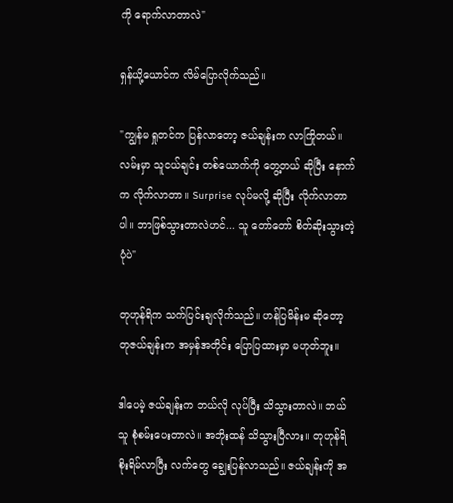ကို ရောက်လာတာလဲ"

ရှန်ယို့ယောင်က လိမ်ပြောလိုက်သည်။

"ကျွန်မ ရှုတင်က ပြန်လာတော့ ဇယ်ချန်းက လာကြိုတယ်။ လမ်းမှာ သူငယ်ချင်း တစ်ယောက်ကို တွေ့တယ် ဆိုပြီး နောက်က လိုက်လာတာ။ Surprise လုပ်မလို့ ဆိုပြီး လိုက်လာတာပါ။ ဘာဖြစ်သွားတာလဲဟင်... သူ တော်တော် စိတ်ဆိုးသွားတဲ့ပုံပဲ"

တုဟုန်ရိက သက်ပြင်းချလိုက်သည်။ ဟန်ပြမိန်းမ ဆိုတော့ တုဇယ်ချန်းက အမှန်အတိုင်း ပြောပြထားမှာ မဟုတ်ဘူး။

ဒါပေမဲ့ ဇယ်ချန်းက ဘယ်လို လုပ်ပြီး သိသွားတာလဲ။ ဘယ်သူ စုံစမ်းပေးတာလဲ။ အဘိုးထန် သိသွားပြီလား။ တုဟုန်ရိ စိုးရိမ်လာပြီး လက်တွေ ချွေးပြန်လာသည်။ ဇယ်ချန်းကို အ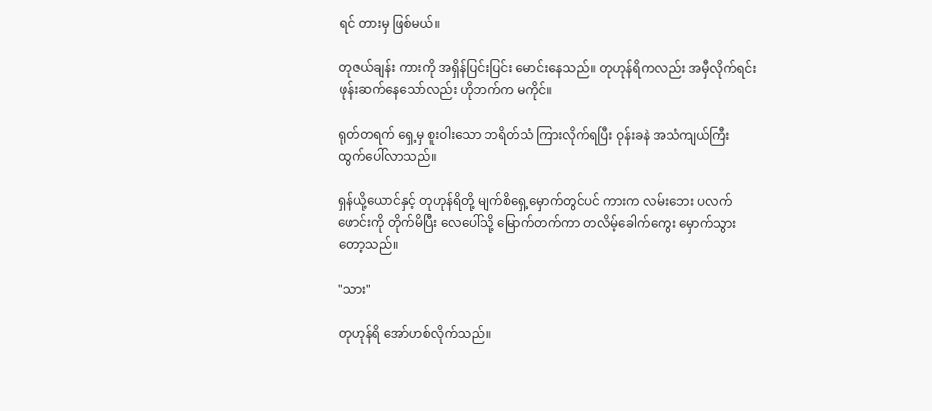ရင် တားမှ ဖြစ်မယ်။

တုဇယ်ချန်း ကားကို အရှိန်ပြင်းပြင်း မောင်းနေသည်။ တုဟုန်ရိကလည်း အမှီလိုက်ရင်း ဖုန်းဆက်နေသော်လည်း ဟိုဘက်က မကိုင်။

ရုတ်တရက် ရှေ့မှ စူးဝါးသော ဘရိတ်သံ ကြားလိုက်ရပြီး ဝုန်းခနဲ အသံကျယ်ကြီး ထွက်ပေါ်လာသည်။

ရှန်ယို့ယောင်နှင့် တုဟုန်ရိတို့ မျက်စိရှေ့မှောက်တွင်ပင် ကားက လမ်းဘေး ပလက်ဖောင်းကို တိုက်မိပြီး လေပေါ်သို့ မြောက်တက်ကာ တလိမ့်ခေါက်ကွေး မှောက်သွားတော့သည်။

"သား"

တုဟုန်ရိ အော်ဟစ်လိုက်သည်။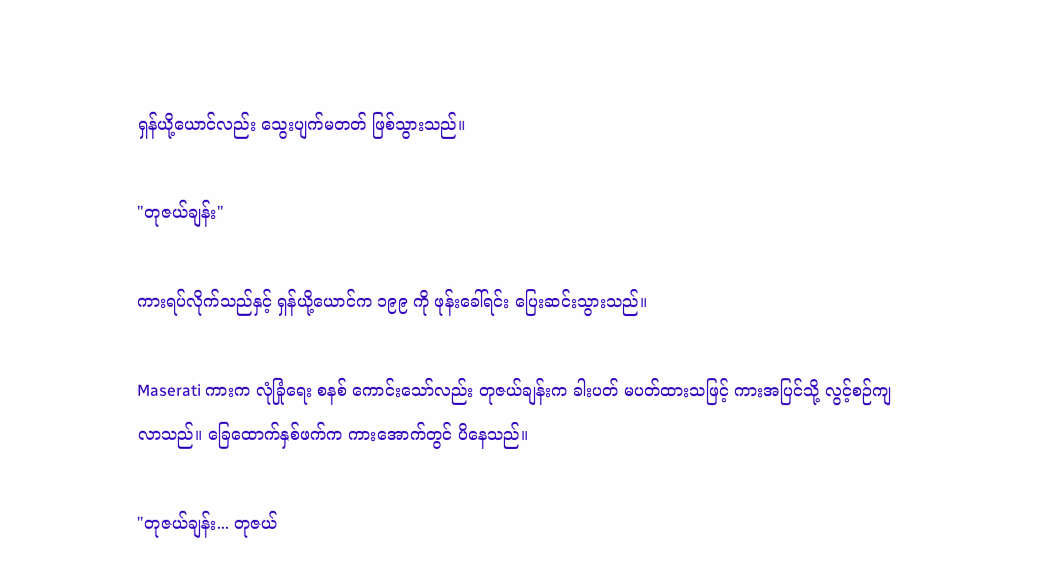ရှန်ယို့ယောင်လည်း သွေးပျက်မတတ် ဖြစ်သွားသည်။

"တုဇယ်ချန်း"

ကားရပ်လိုက်သည်နှင့် ရှန်ယို့ယောင်က ၁၉၉ ကို ဖုန်းခေါ်ရင်း ပြေးဆင်းသွားသည်။

Maserati ကားက လုံခြုံရေး စနစ် ကောင်းသော်လည်း တုဇယ်ချန်းက ခါးပတ် မပတ်ထားသဖြင့် ကားအပြင်သို့ လွင့်စဉ်ကျလာသည်။ ခြေထောက်နှစ်ဖက်က ကားအောက်တွင် ပိနေသည်။

"တုဇယ်ချန်း... တုဇယ်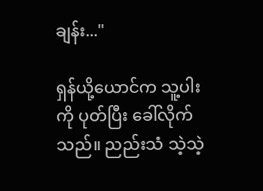ချန်း..."

ရှန်ယို့ယောင်က သူ့ပါးကို ပုတ်ပြီး ခေါ်လိုက်သည်။ ညည်းသံ သဲ့သဲ့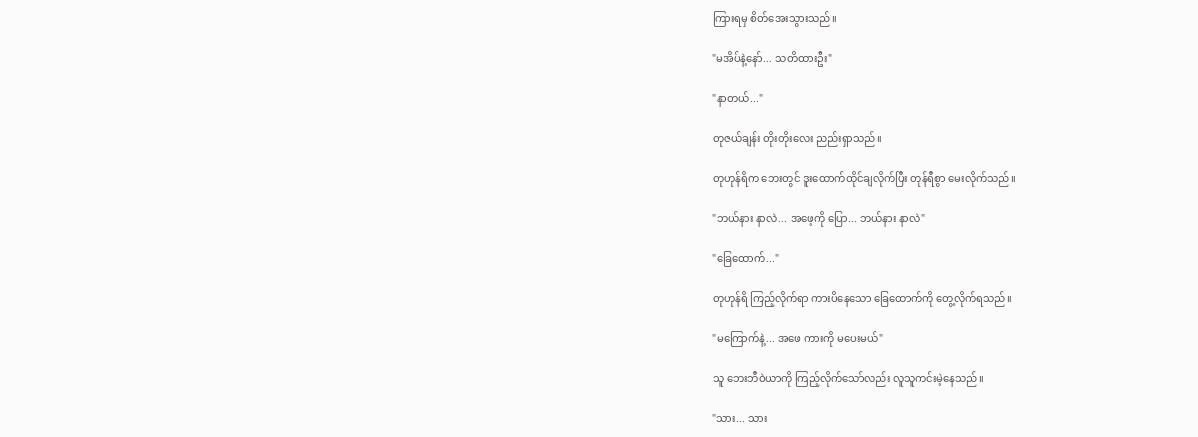ကြားရမှ စိတ်အေးသွားသည်။

"မအိပ်နဲ့နော်... သတိထားဦး"

"နာတယ်..."

တုဇယ်ချန်း တိုးတိုးလေး ညည်းရှာသည်။

တုဟုန်ရိက ဘေးတွင် ဒူးထောက်ထိုင်ချလိုက်ပြီး တုန်ရီစွာ မေးလိုက်သည်။

"ဘယ်နား နာလဲ... အဖေ့ကို ပြော... ဘယ်နား နာလဲ"

"ခြေထောက်..."

တုဟုန်ရိ ကြည့်လိုက်ရာ ကားပိနေသော ခြေထောက်ကို တွေ့လိုက်ရသည်။

"မကြောက်နဲ့... အဖေ ကားကို မပေးမယ်"

သူ ဘေးဘီဝဲယာကို ကြည့်လိုက်သော်လည်း လူသူကင်းမဲ့နေသည်။

"သား... သား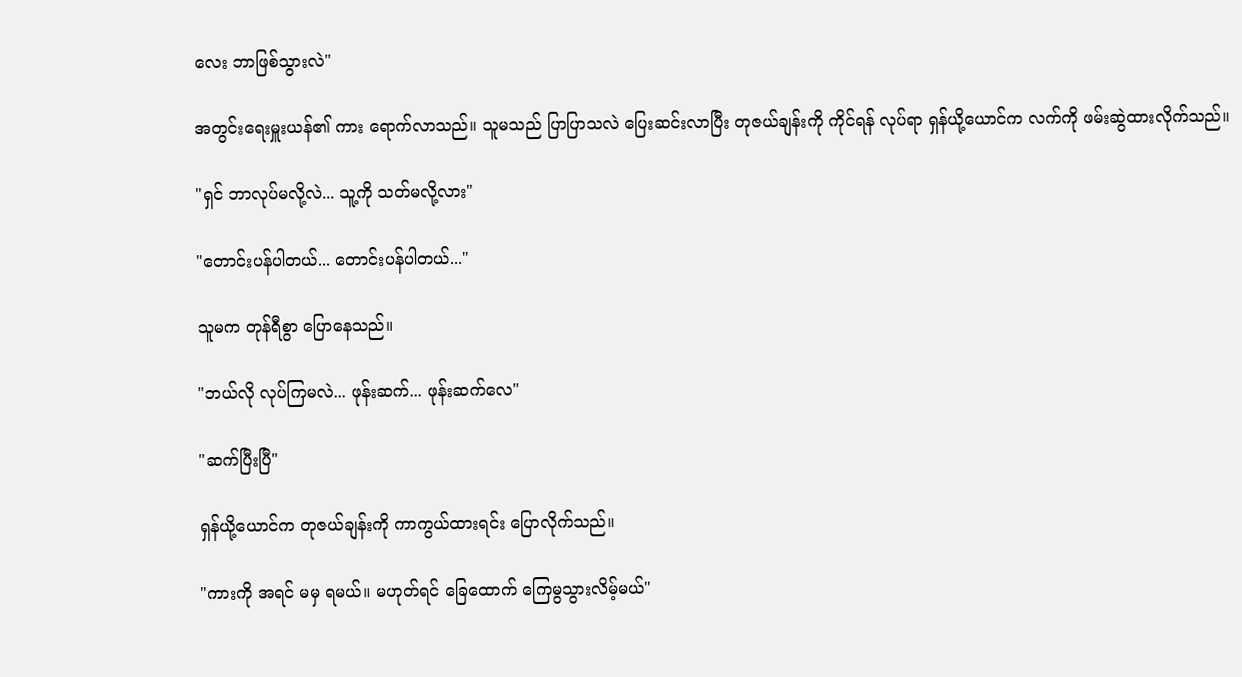လေး ဘာဖြစ်သွားလဲ"

အတွင်းရေးမှူးယန်၏ ကား ရောက်လာသည်။ သူမသည် ပြာပြာသလဲ ပြေးဆင်းလာပြီး တုဇယ်ချန်းကို ကိုင်ရန် လုပ်ရာ ရှန်ယို့ယောင်က လက်ကို ဖမ်းဆွဲထားလိုက်သည်။

"ရှင် ဘာလုပ်မလို့လဲ... သူ့ကို သတ်မလို့လား"

"တောင်းပန်ပါတယ်... တောင်းပန်ပါတယ်..."

သူမက တုန်ရီစွာ ပြောနေသည်။

"ဘယ်လို လုပ်ကြမလဲ... ဖုန်းဆက်... ဖုန်းဆက်လေ"

"ဆက်ပြီးပြီ"

ရှန်ယို့ယောင်က တုဇယ်ချန်းကို ကာကွယ်ထားရင်း ပြောလိုက်သည်။

"ကားကို အရင် မမှ ရမယ်။ မဟုတ်ရင် ခြေထောက် ကြေမွသွားလိမ့်မယ်"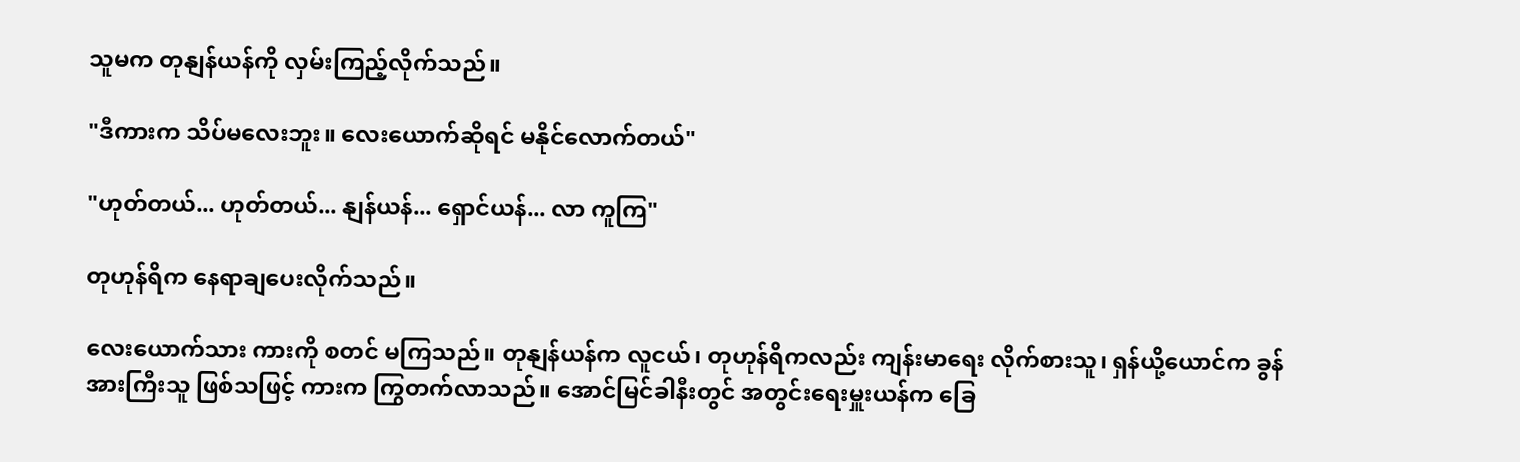သူမက တုနျန်ယန်ကို လှမ်းကြည့်လိုက်သည်။

"ဒီကားက သိပ်မလေးဘူး။ လေးယောက်ဆိုရင် မနိုင်လောက်တယ်"

"ဟုတ်တယ်... ဟုတ်တယ်... နျန်ယန်... ရှောင်ယန်... လာ ကူကြ"

တုဟုန်ရိက နေရာချပေးလိုက်သည်။

လေးယောက်သား ကားကို စတင် မကြသည်။ တုနျန်ယန်က လူငယ်၊ တုဟုန်ရိကလည်း ကျန်းမာရေး လိုက်စားသူ၊ ရှန်ယို့ယောင်က ခွန်အားကြီးသူ ဖြစ်သဖြင့် ကားက ကြွတက်လာသည်။ အောင်မြင်ခါနီးတွင် အတွင်းရေးမှူးယန်က ခြေ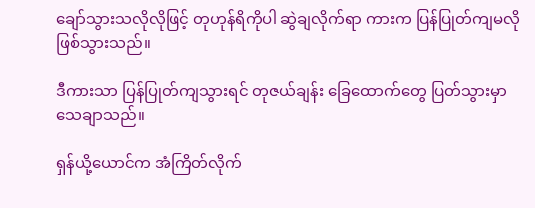ချော်သွားသလိုလိုဖြင့် တုဟုန်ရိကိုပါ ဆွဲချလိုက်ရာ ကားက ပြန်ပြုတ်ကျမလို ဖြစ်သွားသည်။

ဒီကားသာ ပြန်ပြုတ်ကျသွားရင် တုဇယ်ချန်း ခြေထောက်တွေ ပြတ်သွားမှာ သေချာသည်။

ရှန်ယို့ယောင်က အံကြိတ်လိုက်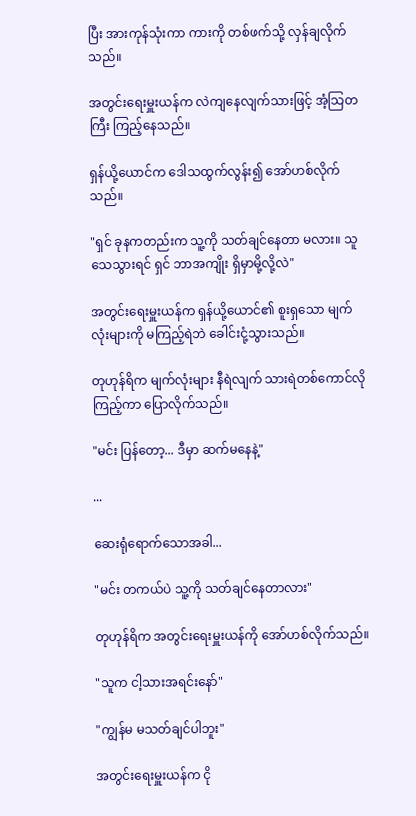ပြီး အားကုန်သုံးကာ ကားကို တစ်ဖက်သို့ လှန်ချလိုက်သည်။

အတွင်းရေးမှူးယန်က လဲကျနေလျက်သားဖြင့် အံ့သြတကြီး ကြည့်နေသည်။

ရှန်ယို့ယောင်က ဒေါသထွက်လွန်း၍ အော်ဟစ်လိုက်သည်။

"ရှင် ခုနကတည်းက သူ့ကို သတ်ချင်နေတာ မလား။ သူ သေသွားရင် ရှင် ဘာအကျိုး ရှိမှာမို့လို့လဲ"

အတွင်းရေးမှူးယန်က ရှန်ယို့ယောင်၏ စူးရှသော မျက်လုံးများကို မကြည့်ရဲဘဲ ခေါင်းငုံ့သွားသည်။

တုဟုန်ရိက မျက်လုံးများ နီရဲလျက် သားရဲတစ်ကောင်လို ကြည့်ကာ ပြောလိုက်သည်။

"မင်း ပြန်တော့... ဒီမှာ ဆက်မနေနဲ့"

...

ဆေးရုံရောက်သောအခါ...

"မင်း တကယ်ပဲ သူ့ကို သတ်ချင်နေတာလား"

တုဟုန်ရိက အတွင်းရေးမှူးယန်ကို အော်ဟစ်လိုက်သည်။

"သူက ငါ့သားအရင်းနော်"

"ကျွန်မ မသတ်ချင်ပါဘူး"

အတွင်းရေးမှူးယန်က ငို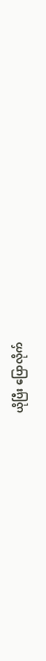ယိုပြီး ပြောလိုက်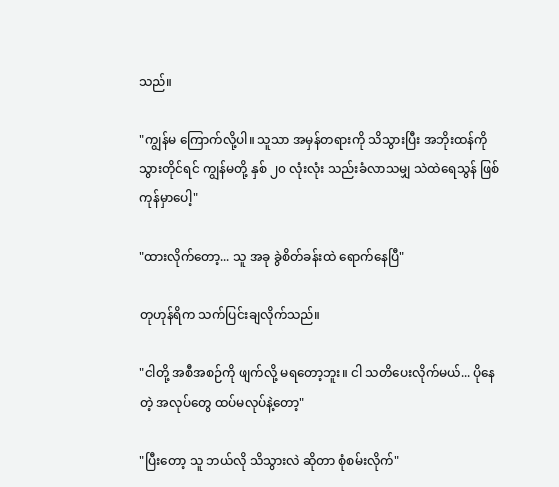သည်။

"ကျွန်မ ကြောက်လို့ပါ။ သူသာ အမှန်တရားကို သိသွားပြီး အဘိုးထန်ကို သွားတိုင်ရင် ကျွန်မတို့ နှစ် ၂၀ လုံးလုံး သည်းခံလာသမျှ သဲထဲရေသွန် ဖြစ်ကုန်မှာပေါ့"

"ထားလိုက်တော့... သူ အခု ခွဲစိတ်ခန်းထဲ ရောက်နေပြီ"

တုဟုန်ရိက သက်ပြင်းချလိုက်သည်။

"ငါတို့ အစီအစဉ်ကို ဖျက်လို့ မရတော့ဘူး။ ငါ သတိပေးလိုက်မယ်... ပိုနေတဲ့ အလုပ်တွေ ထပ်မလုပ်နဲ့တော့"

"ပြီးတော့ သူ ဘယ်လို သိသွားလဲ ဆိုတာ စုံစမ်းလိုက်"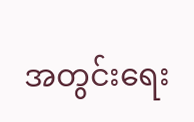အတွင်းရေး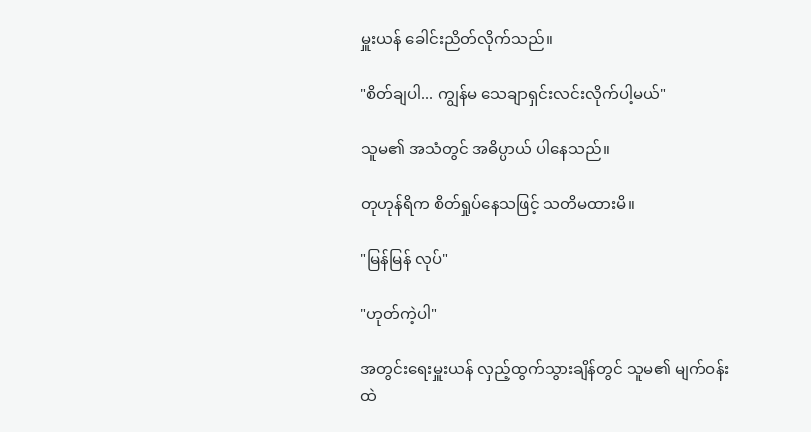မှူးယန် ခေါင်းညိတ်လိုက်သည်။

"စိတ်ချပါ... ကျွန်မ သေချာရှင်းလင်းလိုက်ပါ့မယ်"

သူမ၏ အသံတွင် အဓိပ္ပာယ် ပါနေသည်။

တုဟုန်ရိက စိတ်ရှုပ်နေသဖြင့် သတိမထားမိ။

"မြန်မြန် လုပ်"

"ဟုတ်ကဲ့ပါ"

အတွင်းရေးမှူးယန် လှည့်ထွက်သွားချိန်တွင် သူမ၏ မျက်ဝန်းထဲ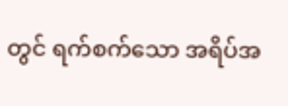တွင် ရက်စက်သော အရိပ်အ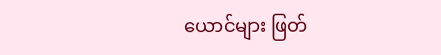ယောင်များ ဖြတ်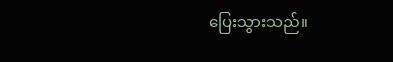ပြေးသွားသည်။